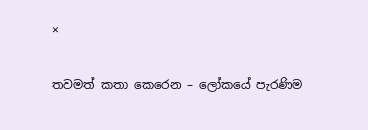×

තවමත් කතා කෙරෙන – ලෝකයේ පැරණිම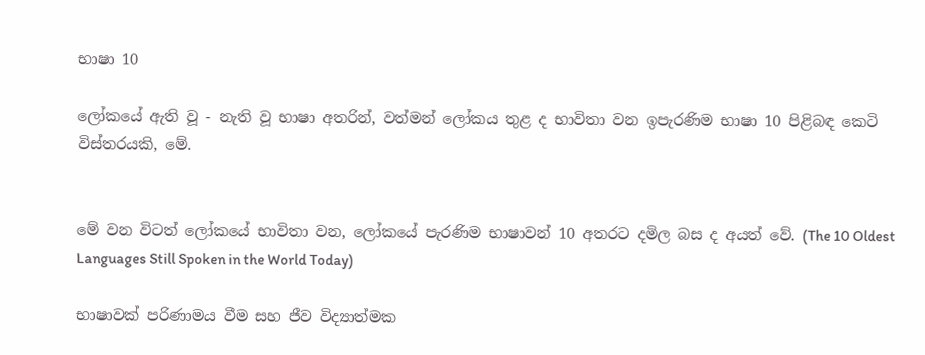භාෂා 10

ලෝකයේ ඇති වූ - නැති වූ භාෂා අතරින්, වත්මන් ලෝකය තුළ ද භාවිතා වන ඉපැරණිම භාෂා 10 පිළිබඳ කෙටි විස්තරයකි, මේ.


මේ වන විටත් ලෝකයේ භාවිතා වන, ලෝකයේ පැරණිම භාෂාවන් 10 අතරට දමිල බස ද අයත් වේ. (The 10 Oldest Languages Still Spoken in the World Today)

භාෂාවක් පරිණාමය වීම සහ ජීව විද්‍යාත්මක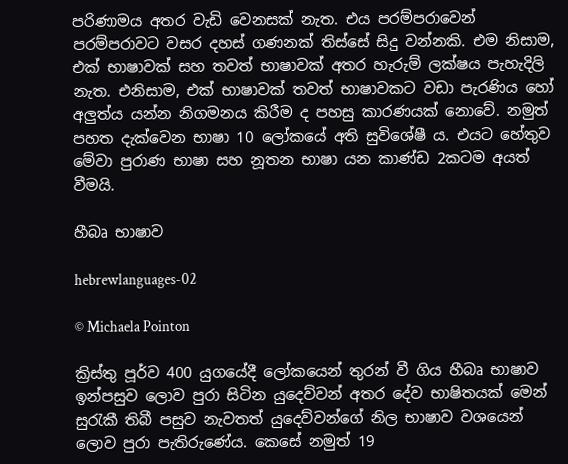පරිණාමය අතර වැඩි වෙනසක් නැත. එය පරම්පරාවෙන් පරම්පරාවට වසර දහස් ගණනක් තිස්සේ සිදු වන්නකි. එම නිසාම, එක් භාෂාවක් සහ තවත් භාෂාවක් අතර හැරුම් ලක්ෂය පැහැදිලි නැත. එනිසාම, එක් භාෂාවක් තවත් භාෂාවකට වඩා පැරණිය හෝ අලුත්ය යන්න නිගමනය කිරීම ද පහසු කාරණයක් නොවේ. නමුත් පහත දැක්වෙන භාෂා 10 ලෝකයේ අති සුවිශේෂී ය. එයට හේතුව මේවා පුරාණ භාෂා සහ නූතන භාෂා යන කාණ්ඩ 2කටම අයත් වීමයි.

හීබෘ භාෂාව

hebrewlanguages-02

© Michaela Pointon

ක්‍රිස්තු පූර්ව 400 යුගයේදී ලෝකයෙන් තුරන් වී ගිය හීබෘ භාෂාව ඉන්පසුව ලොව පුරා සිටින යුදෙව්වන් අතර දේව භාෂිතයක් මෙන් සුරැකී තිබී පසුව නැවතත් යුදෙව්වන්ගේ නිල භාෂාව වශයෙන් ලොව පුරා පැතිරුණේය. කෙසේ නමුත් 19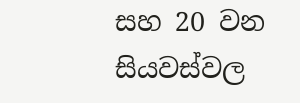සහ 20 වන සියවස්වල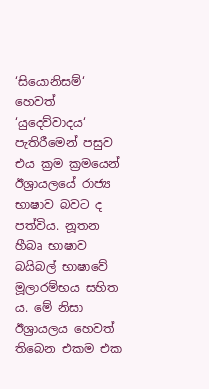‘සියොනිසම්‘ හෙවත් ‘යුදෙව්වාදය‘ පැතිරීමෙන් පසුව එය ක්‍රම ක්‍රමයෙන් ඊශ්‍රායලයේ රාජ්‍ය භාෂාව බවට ද පත්විය. නූතන හීබෘ භාෂාව බයිබල් භාෂාවේ මූලාරම්භය සහිත ය. මේ නිසා ඊශ්‍රායලය හෙවත් තිබෙන එකම එක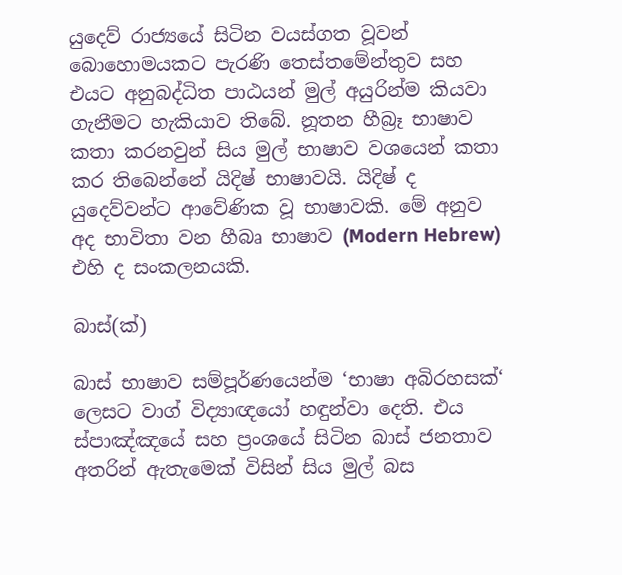යුදෙව් රාජ්‍යයේ සිටින වයස්ගත වූවන් බොහොමයකට පැරණි තෙස්තමේන්තුව සහ එයට අනුබද්ධිත පාඨයන් මුල් අයුරින්ම කියවා ගැනීමට හැකියාව තිබේ. නූතන හීබ්‍රෑ භාෂාව කතා කරනවුන් සිය මුල් භාෂාව වශයෙන් කතා කර තිබෙන්නේ යිදිෂ් භාෂාවයි. යිදිෂ් ද යුදෙව්වන්ට ආවේණික වූ භාෂාවකි. මේ අනුව අද භාවිතා වන හීබෘ භාෂාව (Modern Hebrew) එහි ද සංකලනයකි.

බාස්(ක්)

බාස් භාෂාව සම්පූර්ණයෙන්ම ‘භාෂා අබිරහසක්‘ ලෙසට වාග් විද්‍යාඥයෝ හඳුන්වා දෙති. එය ස්පාඤ්ඤයේ සහ ප්‍රංශයේ සිටින බාස් ජනතාව අතරින් ඇතැමෙක් විසින් සිය මුල් බස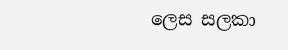ලෙස සලකා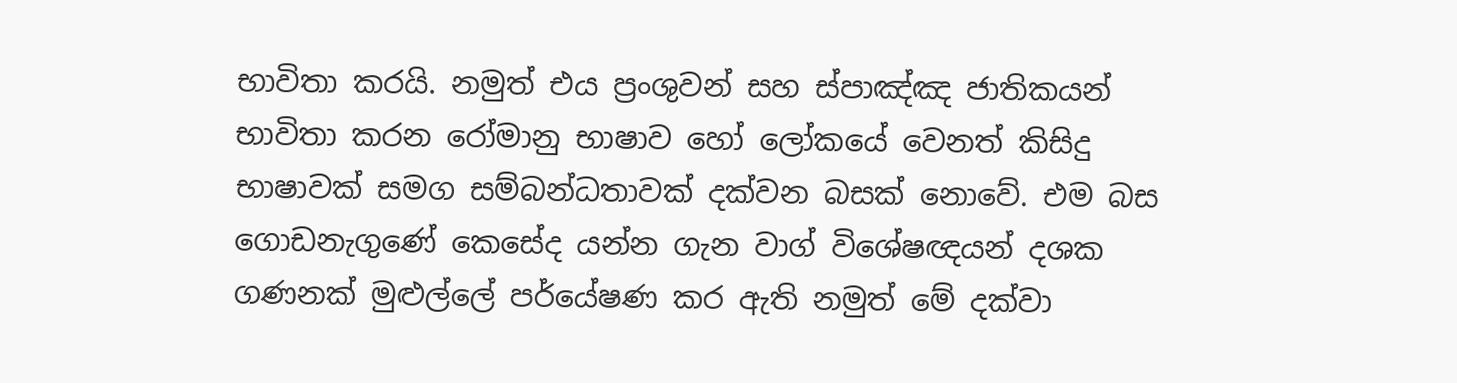භාවිතා කරයි. නමුත් එය ප්‍රංශුවන් සහ ස්පාඤ්ඤ ජාතිකයන් භාවිතා කරන රෝමානු භාෂාව හෝ ලෝකයේ වෙනත් කිසිදු භාෂාවක් සමග සම්බන්ධතාවක් දක්වන බසක් නොවේ. එම බස ගොඩනැගුණේ කෙසේද යන්න ගැන වාග් විශේෂඥයන් දශක ගණනක් මුළුල්ලේ පර්යේෂණ කර ඇති නමුත් මේ දක්වා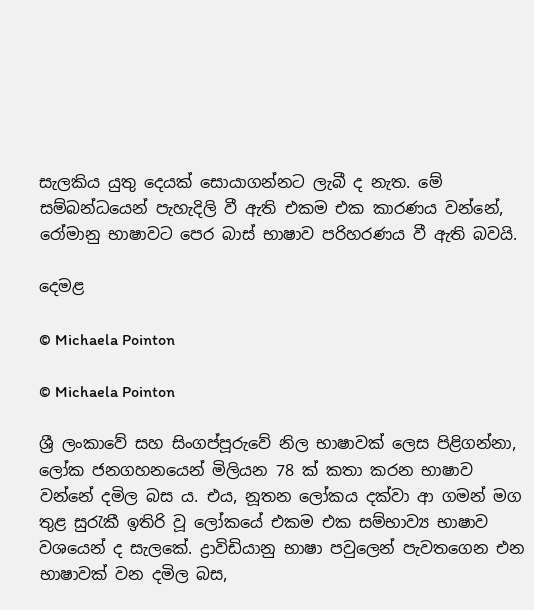සැලකිය යුතු දෙයක් සොයාගන්නට ලැබී ද නැත. මේ සම්බන්ධයෙන් පැහැදිලි වී ඇති එකම එක කාරණය වන්නේ, රෝමානු භාෂාවට පෙර බාස් භාෂාව පරිහරණය වී ඇති බවයි.

දෙමළ

© Michaela Pointon

© Michaela Pointon

ශ්‍රී ලංකාවේ සහ සිංගප්පූරුවේ නිල භාෂාවක් ලෙස පිළිගන්නා, ලෝක ජනගහනයෙන් මිලියන 78 ක් කතා කරන භාෂාව වන්නේ දමිල බස ය. එය, නූතන ලෝකය දක්වා ආ ගමන් මග තුළ සුරැකී ඉතිරි වූ ලෝකයේ එකම එක සම්භාව්‍ය භාෂාව වශයෙන් ද සැලකේ. ද්‍රාවිඩියානු භාෂා පවුලෙන් පැවතගෙන එන භාෂාවක් වන දමිල බස,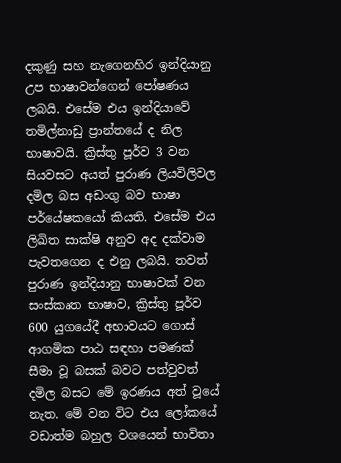දකුණු සහ නැගෙනහිර ඉන්දියානු උප භාෂාවන්ගෙන් පෝෂණය ලබයි. එසේම එය ඉන්දියාවේ තමිල්නාඩු ප්‍රාන්තයේ ද නිල භාෂාවයි. ක්‍රිස්තු පූර්ව 3 වන සියවසට අයත් පුරාණ ලියවිලිවල දමිල බස අඩංගු බව භාෂා පර්යේෂකයෝ කියති. එසේම එය ලිඛිත සාක්ෂි අනුව අද දක්වාම පැවතගෙන ද එනු ලබයි. තවත් පුරාණ ඉන්දියානු භාෂාවක් වන සංස්කෘත භාෂාව, ක්‍රිස්තු පූර්ව 600 යුගයේදී අභාවයට ගොස් ආගමික පාඨ සඳහා පමණක් සීමා වූ බසක් බවට පත්වුවත් දමිල බසට මේ ඉරණය අත් වූයේ නැත. මේ වන විට එය ලෝකයේ වඩාත්ම බහුල වශයෙන් භාවිතා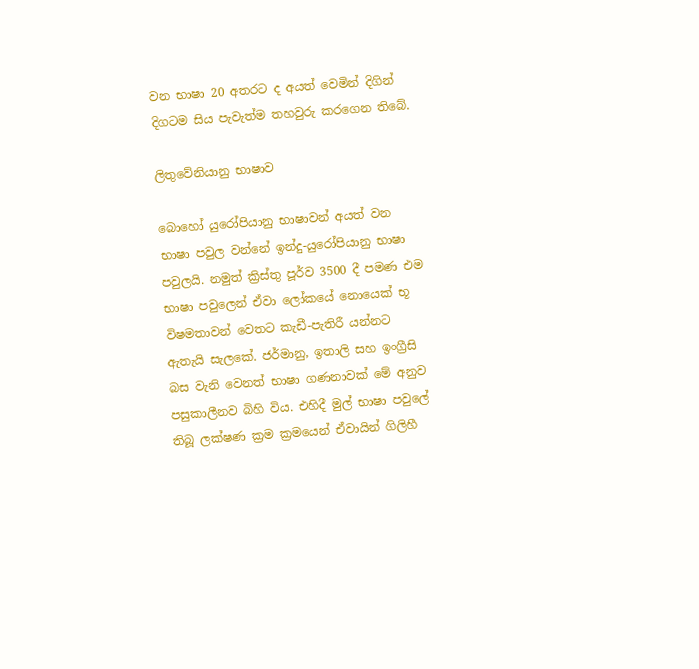වන භාෂා 20 අතරට ද අයත් වෙමින් දිගින් දිගටම සිය පැවැත්ම තහවුරු කරගෙන තිබේ.

ලිතුවේනියානු භාෂාව

බොහෝ යුරෝපියානු භාෂාවන් අයත් වන භාෂා පවුල වන්නේ ඉන්දු-යුරෝපියානු භාෂා පවුලයි. නමුත් ක්‍රිස්තු පූර්ව 3500 දී පමණ එම භාෂා පවුලෙන් ඒවා ලෝකයේ නොයෙක් භූ විෂමතාවන් වෙතට කැඩී-පැතිරී යන්නට ඇතැයි සැලකේ. ජර්මානු, ඉතාලි සහ ඉංග්‍රීසි බස වැනි වෙනත් භාෂා ගණනාවක් මේ අනුව පසුකාලීනව බිහි විය. එහිදී මුල් භාෂා පවුලේ තිබූ ලක්ෂණ ක්‍රම ක්‍රමයෙන් ඒවායින් ගිලිහී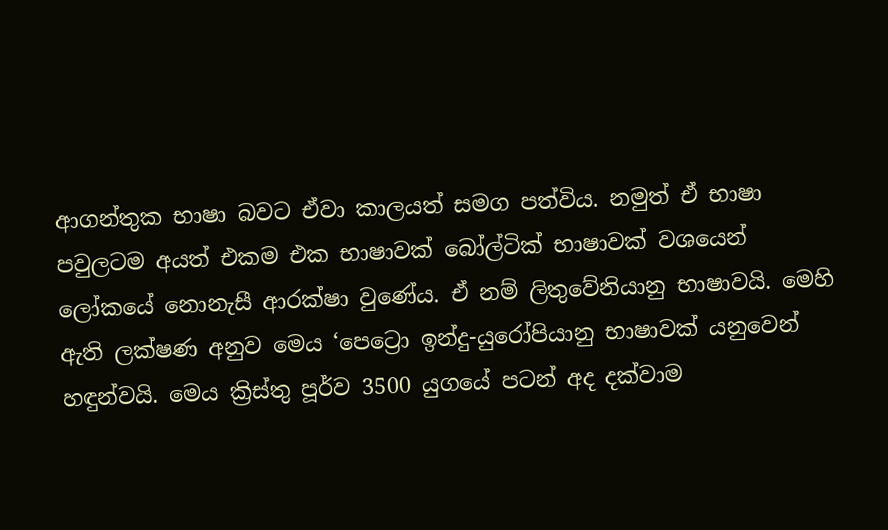ආගන්තුක භාෂා බවට ඒවා කාලයත් සමග පත්විය. නමුත් ඒ භාෂා පවුලටම අයත් එකම එක භාෂාවක් බෝල්ටික් භාෂාවක් වශයෙන් ලෝකයේ නොනැසී ආරක්ෂා වුණේය. ඒ නම් ලිතුවේනියානු භාෂාවයි. මෙහි ඇති ලක්ෂණ අනුව මෙය ‘පෙට්‍රො ඉන්දු-යුරෝපියානු භාෂාවක් යනුවෙන් හඳුන්වයි. මෙය ක්‍රිස්තු පූර්ව 3500 යුගයේ පටන් අද දක්වාම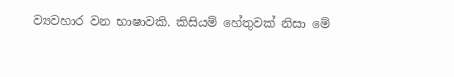ව්‍යවහාර වන භාෂාවකි. කිසියම් හේතුවක් නිසා මේ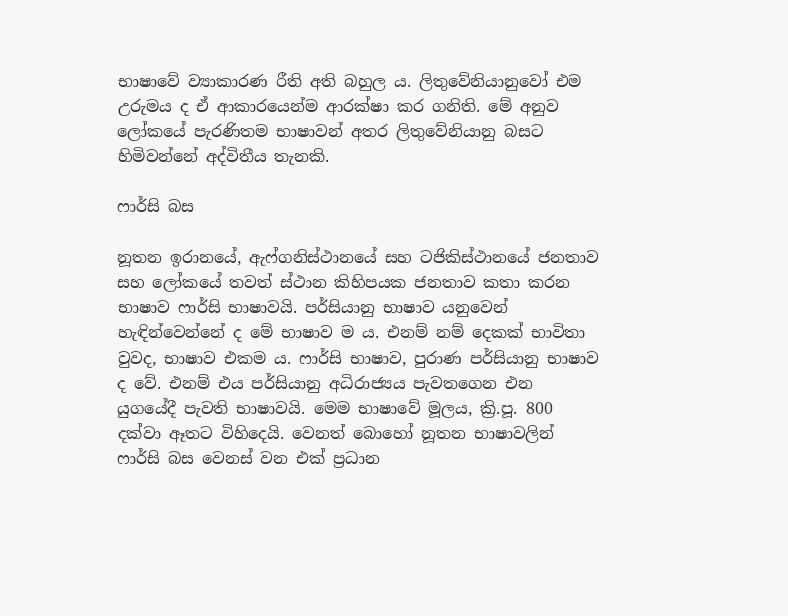භාෂාවේ ව්‍යාකාරණ රීති අති බහුල ය. ලිතුවේනියානුවෝ එම උරුමය ද ඒ ආකාරයෙන්ම ආරක්ෂා කර ගනිති. මේ අනුව ලෝකයේ පැරණිතම භාෂාවන් අතර ලිතුවේනියානු බසට හිමිවන්නේ අද්විතීය තැනකි.

ෆාර්සි බස

නූතන ඉරානයේ, ඇෆ්ගනිස්ථානයේ සහ ටජිකිස්ථානයේ ජනතාව සහ ලෝකයේ තවත් ස්ථාන කිහිපයක ජනතාව කතා කරන භාෂාව ෆාර්සි භාෂාවයි. පර්සියානු භාෂාව යනුවෙන් හැඳින්වෙන්නේ ද මේ භාෂාව ම ය. එනම් නම් දෙකක් භාවිතා වුවද, භාෂාව එකම ය. ෆාර්සි භාෂාව, පුරාණ පර්සියානු භාෂාව ද වේ. එනම් එය පර්සියානු අධිරාජ්‍යය පැවතගෙන එන යුගයේදී පැවති භාෂාවයි. මෙම භාෂාවේ මූලය, ක්‍රි.පූ. 800 දක්වා ඈතට විහිදෙයි. වෙනත් බොහෝ නූතන භාෂාවලින් ෆාර්සි බස වෙනස් වන එක් ප්‍රධාන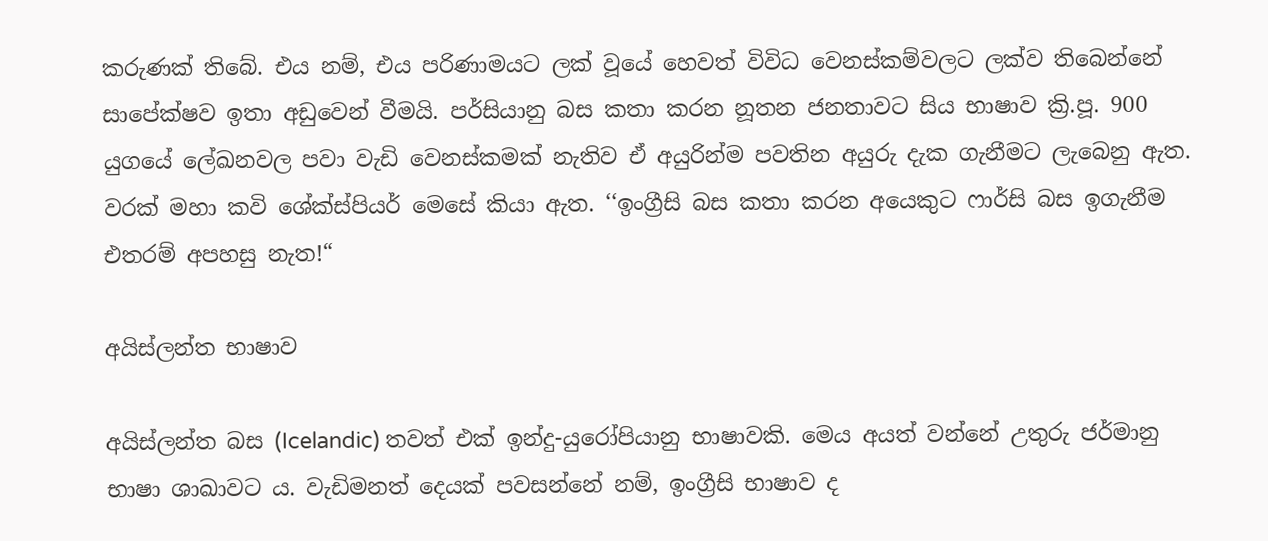කරුණක් තිබේ. එය නම්, එය පරිණාමයට ලක් වූයේ හෙවත් විවිධ වෙනස්කම්වලට ලක්ව තිබෙන්නේ සාපේක්ෂව ඉතා අඩුවෙන් වීමයි. පර්සියානු බස කතා කරන නූතන ජනතාවට සිය භාෂාව ක්‍රි.පූ. 900 යුගයේ ලේඛනවල පවා වැඩි වෙනස්කමක් නැතිව ඒ අයුරින්ම පවතින අයුරු දැක ගැනීමට ලැබෙනු ඇත. වරක් මහා කවි ශේක්ස්පියර් මෙසේ කියා ඇත. ‘‘ඉංග්‍රීසි බස කතා කරන අයෙකුට ෆාර්සි බස ඉගැනීම එතරම් අපහසු නැත!“

අයිස්ලන්ත භාෂාව

අයිස්ලන්ත බස (Icelandic) තවත් එක් ඉන්දු-යුරෝපියානු භාෂාවකි. මෙය අයත් වන්නේ උතුරු ජර්මානු භාෂා ශාඛාවට ය. වැඩිමනත් දෙයක් පවසන්නේ නම්, ඉංග්‍රීසි භාෂාව ද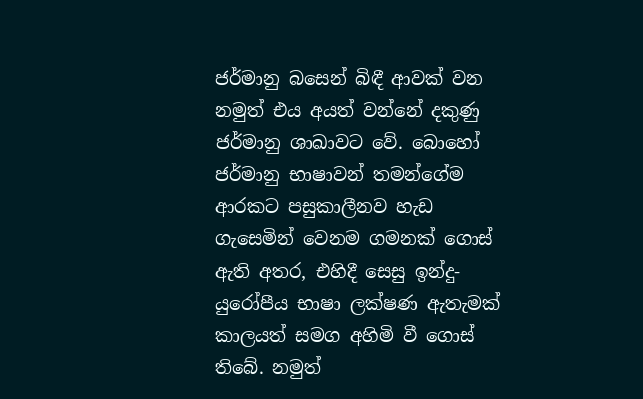ජර්මානු බසෙන් බිඳී ආවක් වන නමුත් එය අයත් වන්නේ දකුණු ජර්මානු ශාඛාවට වේ. බොහෝ ජර්මානු භාෂාවන් තමන්ගේම ආරකට පසුකාලීනව හැඩ ගැසෙමින් වෙනම ගමනක් ගොස් ඇති අතර, එහිදී සෙසු ඉන්දු-යුරෝපීය භාෂා ලක්ෂණ ඇතැමක් කාලයත් සමග අහිමි වී ගොස් තිබේ. නමුත්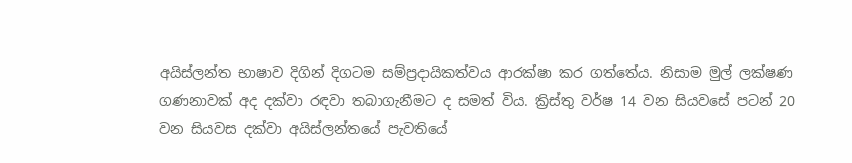අයිස්ලන්ත භාෂාව දිගින් දිගටම සම්ප්‍රදායිකත්වය ආරක්ෂා කර ගත්තේය. නිසාම මුල් ලක්ෂණ ගණනාවක් අද දක්වා රඳවා තබාගැනීමට ද සමත් විය. ක්‍රිස්තු වර්ෂ 14 වන සියවසේ පටන් 20 වන සියවස දක්වා අයිස්ලන්තයේ පැවතියේ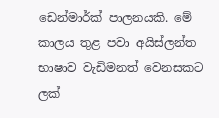ඩෙන්මාර්ක් පාලනයකි. මේ කාලය තුළ පවා අයිස්ලන්ත භාෂාව වැඩිමනත් වෙනසකට ලක්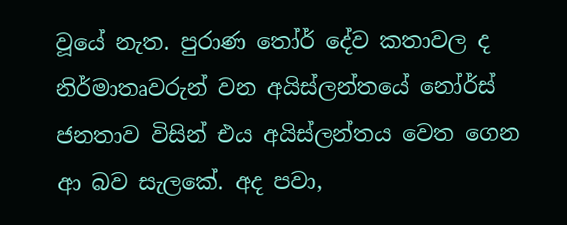වූයේ නැත. පුරාණ තෝර් දේව කතාවල ද නිර්මාතෘවරුන් වන අයිස්ලන්තයේ නෝර්ස් ජනතාව විසින් එය අයිස්ලන්තය වෙත ගෙන ආ බව සැලකේ. අද පවා,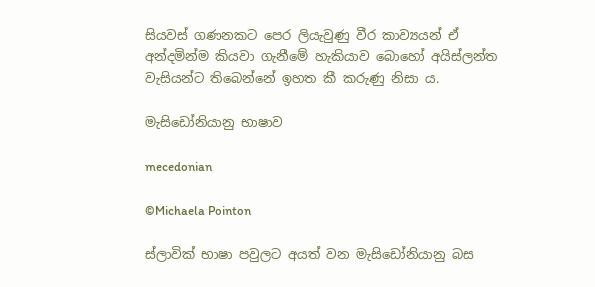සියවස් ගණනකට පෙර ලියැවුණු වීර කාව්‍යයන් ඒ අන්දමින්ම කියවා ගැනීමේ හැකියාව බොහෝ අයිස්ලන්ත වැසියන්ට තිබෙන්නේ ඉහත කී කරුණු නිසා ය.

මැසිඩෝනියානු භාෂාව

mecedonian

©Michaela Pointon

ස්ලාවික් භාෂා පවුලට අයත් වන මැසිඩෝනියානු බස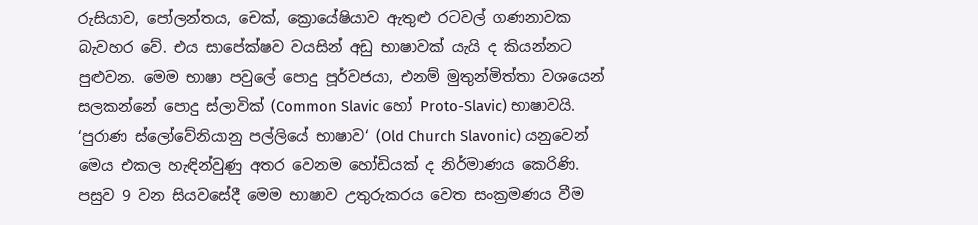රුසියාව, පෝලන්තය, චෙක්, ක්‍රොයේෂියාව ඇතුළු රටවල් ගණනාවක බැවහර වේ. එය සාපේක්ෂව වයසින් අඩු භාෂාවක් යැයි ද කියන්නට පුළුවන. මෙම භාෂා පවුලේ පොදු පූර්වජයා, එනම් මුතුන්මිත්තා වශයෙන් සලකන්නේ පොදු ස්ලාවික් (Common Slavic හෝ Proto-Slavic) භාෂාවයි. ‘පුරාණ ස්ලෝවේනියානු පල්ලියේ භාෂාව‘ (Old Church Slavonic) යනුවෙන් මෙය එකල හැඳින්වුණු අතර වෙනම හෝඩියක් ද නිර්මාණය කෙරිණි. පසුව 9 වන සියවසේදී මෙම භාෂාව උතුරුකරය වෙත සංක්‍රමණය වීම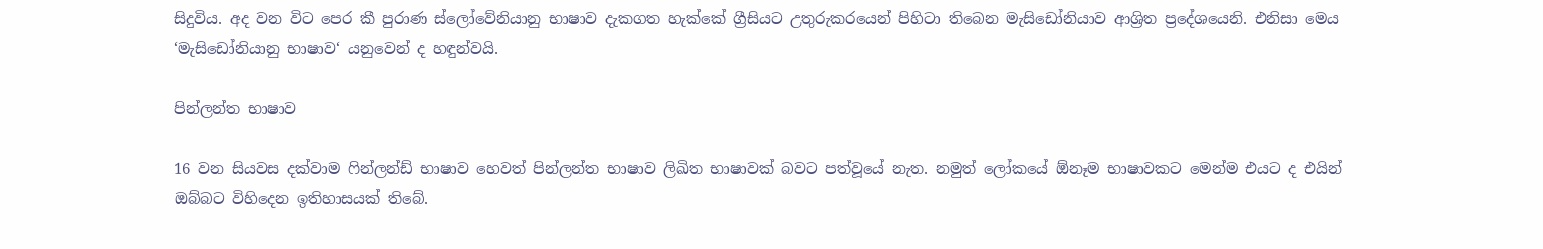සිදුවිය. අද වන විට පෙර කී පුරාණ ස්ලෝවේනියානු භාෂාව දැකගත හැක්කේ ග්‍රීසියට උතුරුකරයෙන් පිහිටා තිබෙන මැසිඩෝනියාව ආශ්‍රිත ප්‍රදේශයෙනි. එනිසා මෙය ‘මැසිඩෝනියානු භාෂාව‘ යනුවෙන් ද හඳුන්වයි.

පින්ලන්ත භාෂාව

16 වන සියවස දක්වාම ෆින්ලන්ඩ් භාෂාව හෙවත් පින්ලන්ත භාෂාව ලිඛිත භාෂාවක් බවට පත්වූයේ නැත. නමුත් ලෝකයේ ඕනෑම භාෂාවකට මෙන්ම එයට ද එයින් ඔබ්බට විහිදෙන ඉතිහාසයක් තිබේ.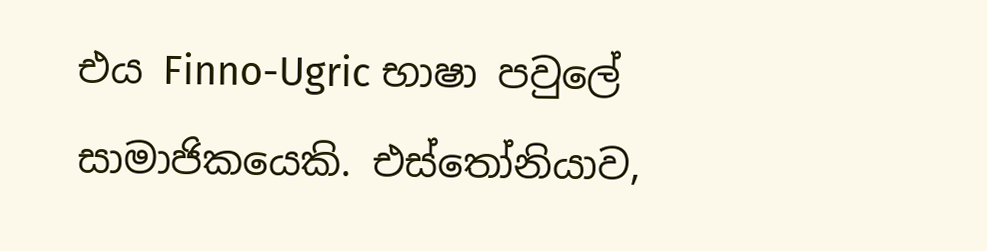එය Finno-Ugric භාෂා පවුලේ සාමාජිකයෙකි. එස්තෝනියාව,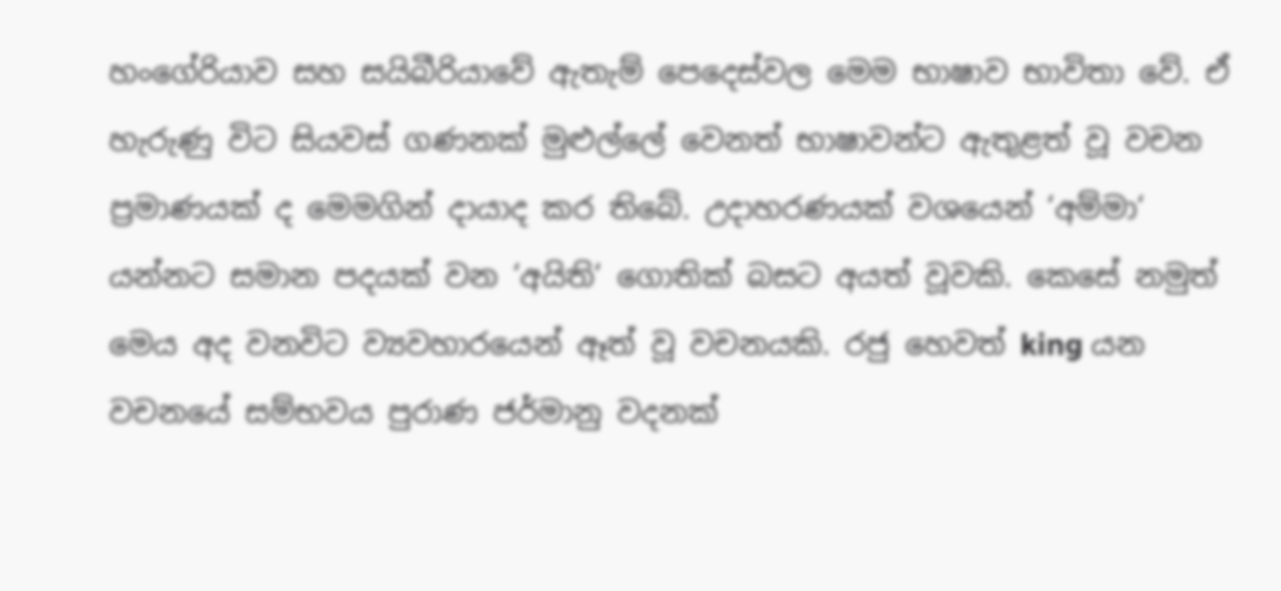හංගේරියාව සහ සයිබීරියාවේ ඇතැම් පෙදෙස්වල මෙම භාෂාව භාවිතා වේ. ඒ හැරුණු විට සියවස් ගණනක් මුළුල්ලේ වෙනත් භාෂාවන්ට ඇතුළත් වූ වචන ප්‍රමාණයක් ද මෙමගින් දායාද කර තිබේ. උදාහරණයක් වශයෙන් ‘අම්මා‘ යන්නට සමාන පදයක් වන ‘අයිති‘ ගොතික් බසට අයත් වූවකි. කෙසේ නමුත් මෙය අද වනවිට ව්‍යවහාරයෙන් ඈත් වූ වචනයකි. රජු හෙවත් king යන වචනයේ සම්භවය පුරාණ ජර්මානු වදනක්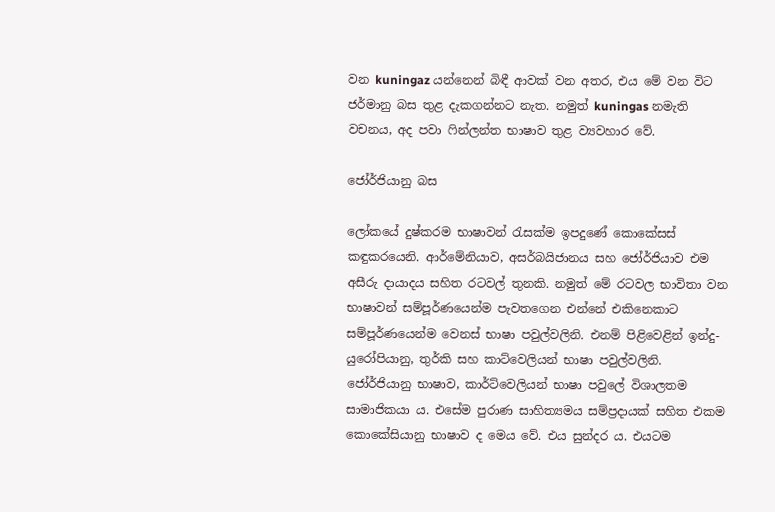වන kuningaz යන්නෙන් බිඳී ආවක් වන අතර, එය මේ වන විට ජර්මානු බස තුළ දැකගන්නට නැත. නමුත් kuningas නමැති වචනය, අද පවා ෆින්ලන්ත භාෂාව තුළ ව්‍යවහාර වේ.

ජෝර්ජියානු බස

ලෝකයේ දුෂ්කරම භාෂාවන් රැසක්ම ඉපදුණේ කොකේසස් කඳුකරයෙනි. ආර්මේනියාව, අසර්බයිජානය සහ ජෝර්ජියාව එම අසීරු දායාදය සහිත රටවල් තුනකි. නමුත් මේ රටවල භාවිතා වන භාෂාවන් සම්පූර්ණයෙන්ම පැවතගෙන එන්නේ එකිනෙකාට සම්පූර්ණයෙන්ම වෙනස් භාෂා පවුල්වලිනි. එනම් පිළිවෙළින් ඉන්දු-යුරෝපියානු, තුර්කි සහ කාට්වෙලියන් භාෂා පවුල්වලිනි. ජෝර්ජියානු භාෂාව, කාර්ට්වෙලියන් භාෂා පවුලේ විශාලතම සාමාජිකයා ය. එසේම පුරාණ සාහිත්‍යමය සම්ප්‍රදායක් සහිත එකම කොකේසියානු භාෂාව ද මෙය වේ. එය සුන්දර ය. එයටම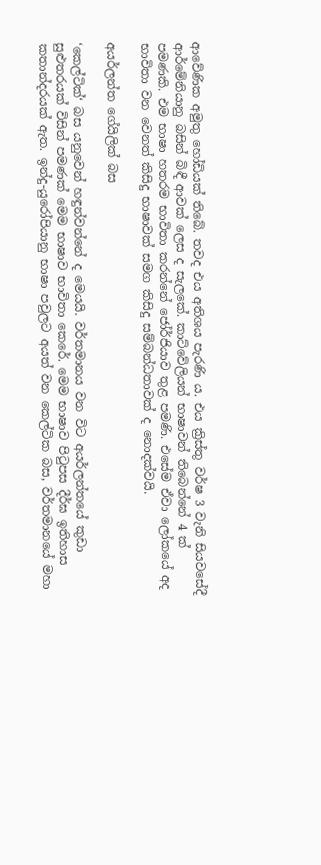ආවේණික අමුතු හෝඩියක් තිබේ. තවද එය අතිශය පැරණි ය. එය ක්‍රිස්තු වර්ෂ 3 වැනි සියවසේදී ආර්මේනියානු බසින් බිඳී ආවක් ලෙස ද සැලකේ. කාට්වේලියන් භාෂාවන් තිබෙන්නේ 4 ක් පමණකි. එම භාෂා හතරම භාවිතා කරන්නේ ජෝර්ජියාව තුළ පමණි. එසේම ඒවා ලෝකයේ අද භාවිතා වන වෙනත් කිසිදු භාෂාවක් සමග කිසිදු සම්බන්ධතාවක් ද නොදක්වයි.

අයර්ලන්ත ගේයිලික් බස

‘කෙල්ටික්‘ බස යනුවෙන් හඳුන්වන්නේ ද මෙයයි. වර්තමානය වන විට අයර්ලන්තයේ කුඩා සුළුතරයක් විසින් පමණක් මෙම භාෂාව භාවිතා කෙරේ. මෙම භාෂාව පිටුපස දීර්ඝ ඉතිහාස කතාන්දරයක් ඇත. ඉන්දු-යුරෝපියානු භාෂා පවුලට අයත් වන කෙල්ටික බස, වර්තමානයේ මහා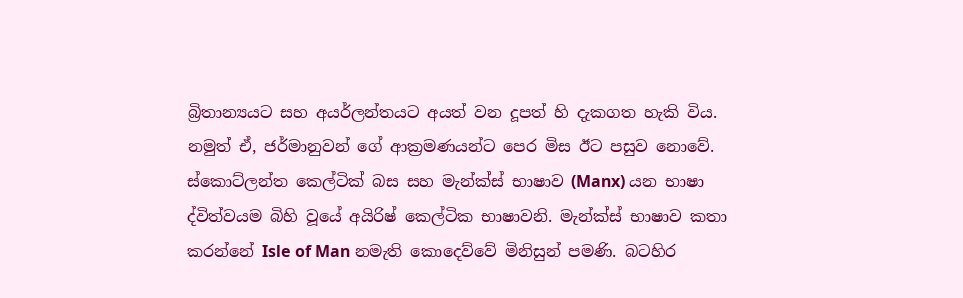බ්‍රිතාන්‍යයට සහ අයර්ලන්තයට අයත් වන දූපත් හි දැකගත හැකි විය. නමුත් ඒ, ජර්මානුවන් ගේ ආක්‍රමණයන්ට පෙර මිස ඊට පසුව නොවේ. ස්කොට්ලන්ත කෙල්ටික් බස සහ මැන්ක්ස් භාෂාව (Manx) යන භාෂා ද්විත්වයම බිහි වූයේ අයිරිෂ් කෙල්ටික භාෂාවනි. මැන්ක්ස් භාෂාව කතා කරන්නේ Isle of Man නමැති කොදෙව්වේ මිනිසුන් පමණි. බටහිර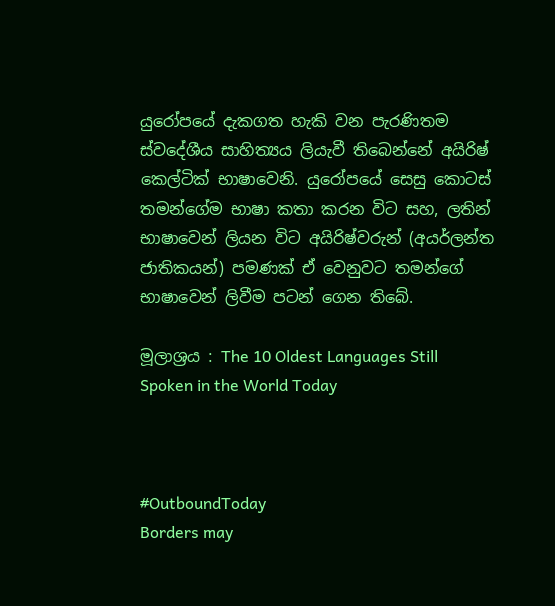යුරෝපයේ දැකගත හැකි වන පැරණිතම ස්වදේශීය සාහිත්‍යය ලියැවී තිබෙන්නේ අයිරිෂ් කෙල්ටික් භාෂාවෙනි. යුරෝපයේ සෙසු කොටස් තමන්ගේම භාෂා කතා කරන විට සහ, ලතින් භාෂාවෙන් ලියන විට අයිරිෂ්වරුන් (අයර්ලන්ත ජාතිකයන්) පමණක් ඒ වෙනුවට තමන්ගේ භාෂාවෙන් ලිවීම පටන් ගෙන තිබේ.

මූලාශ්‍රය : The 10 Oldest Languages Still Spoken in the World Today



#OutboundToday
Borders may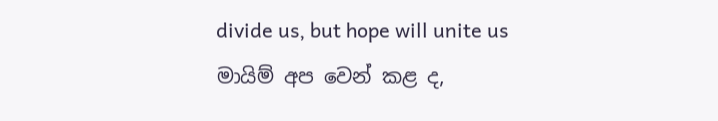divide us, but hope will unite us
මායිම් අප වෙන් කළ ද,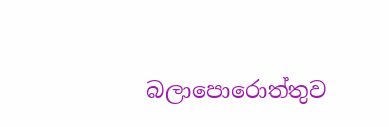බලාපොරොත්තුව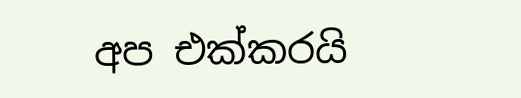අප එක්කරයි